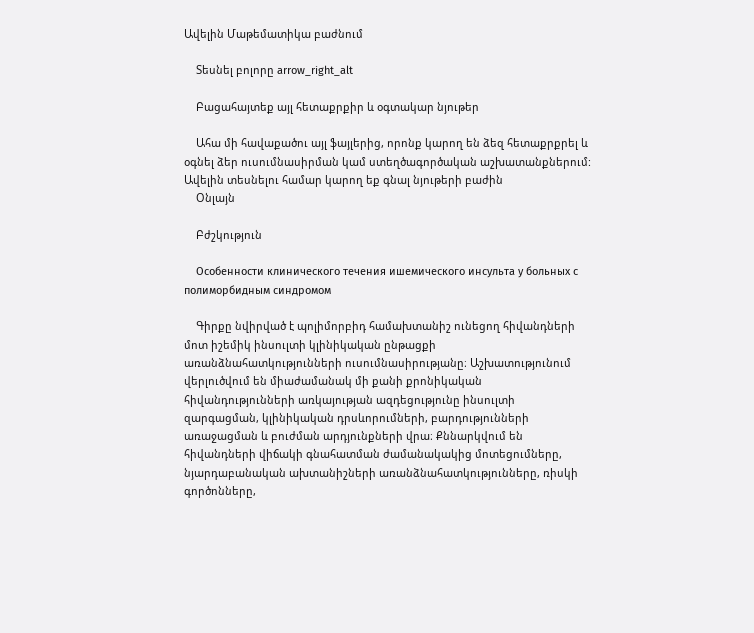Ավելին Մաթեմատիկա բաժնում

    Տեսնել բոլորը arrow_right_alt

    Բացահայտեք այլ հետաքրքիր և օգտակար նյութեր

    Ահա մի հավաքածու այլ ֆայլերից, որոնք կարող են ձեզ հետաքրքրել և օգնել ձեր ուսումնասիրման կամ ստեղծագործական աշխատանքներում: Ավելին տեսնելու համար կարող եք գնալ նյութերի բաժին
    Օնլայն

    Բժշկություն

    Особенности клинического течения ишемического инсульта у больных с полиморбидным синдромом

    Գիրքը նվիրված է պոլիմորբիդ համախտանիշ ունեցող հիվանդների մոտ իշեմիկ ինսուլտի կլինիկական ընթացքի առանձնահատկությունների ուսումնասիրությանը։ Աշխատությունում վերլուծվում են միաժամանակ մի քանի քրոնիկական հիվանդությունների առկայության ազդեցությունը ինսուլտի զարգացման, կլինիկական դրսևորումների, բարդությունների առաջացման և բուժման արդյունքների վրա։ Քննարկվում են հիվանդների վիճակի գնահատման ժամանակակից մոտեցումները, նյարդաբանական ախտանիշների առանձնահատկությունները, ռիսկի գործոնները,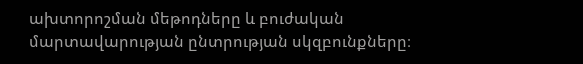ախտորոշման մեթոդները և բուժական մարտավարության ընտրության սկզբունքները։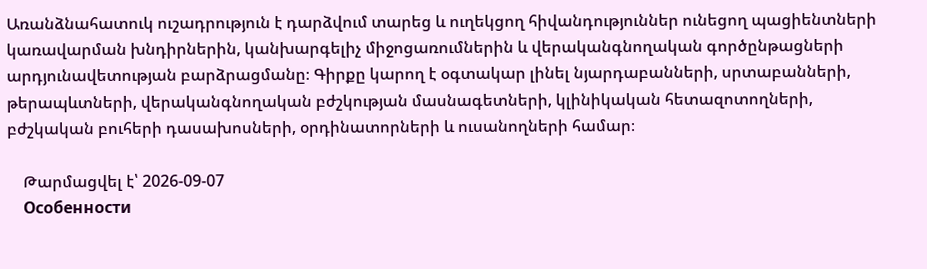Առանձնահատուկ ուշադրություն է դարձվում տարեց և ուղեկցող հիվանդություններ ունեցող պացիենտների կառավարման խնդիրներին, կանխարգելիչ միջոցառումներին և վերականգնողական գործընթացների արդյունավետության բարձրացմանը։ Գիրքը կարող է օգտակար լինել նյարդաբանների, սրտաբանների, թերապևտների, վերականգնողական բժշկության մասնագետների, կլինիկական հետազոտողների, բժշկական բուհերի դասախոսների, օրդինատորների և ուսանողների համար։

    Թարմացվել է՝ 2026-09-07
    Особенности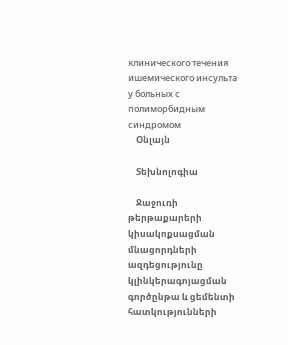клинического течения ишемического инсульта у больных с полиморбидным синдромом
    Օնլայն

    Տեխնոլոգիա

    Ջաջուռի թերթաքարերի կիսակոքսացման մնացորդների ազդեցությունը կլինկերագոյացման գործընթա և ցեմենտի հատկությունների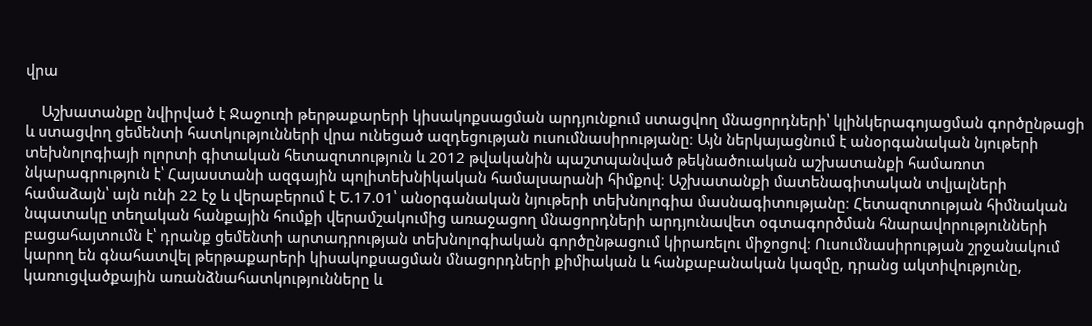վրա

    Աշխատանքը նվիրված է Ջաջուռի թերթաքարերի կիսակոքսացման արդյունքում ստացվող մնացորդների՝ կլինկերագոյացման գործընթացի և ստացվող ցեմենտի հատկությունների վրա ունեցած ազդեցության ուսումնասիրությանը։ Այն ներկայացնում է անօրգանական նյութերի տեխնոլոգիայի ոլորտի գիտական հետազոտություն և 2012 թվականին պաշտպանված թեկնածուական աշխատանքի համառոտ նկարագրություն է՝ Հայաստանի ազգային պոլիտեխնիկական համալսարանի հիմքով։ Աշխատանքի մատենագիտական տվյալների համաձայն՝ այն ունի 22 էջ և վերաբերում է Ե.17.01՝ անօրգանական նյութերի տեխնոլոգիա մասնագիտությանը։ Հետազոտության հիմնական նպատակը տեղական հանքային հումքի վերամշակումից առաջացող մնացորդների արդյունավետ օգտագործման հնարավորությունների բացահայտումն է՝ դրանք ցեմենտի արտադրության տեխնոլոգիական գործընթացում կիրառելու միջոցով։ Ուսումնասիրության շրջանակում կարող են գնահատվել թերթաքարերի կիսակոքսացման մնացորդների քիմիական և հանքաբանական կազմը, դրանց ակտիվությունը, կառուցվածքային առանձնահատկությունները և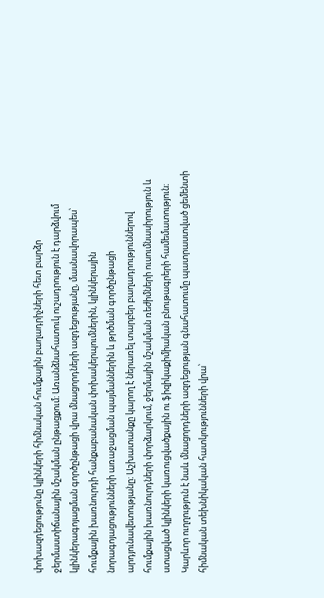փոխազդեցությունը կլինկերի հիմնական հումքային բաղադրիչների հետ բարձր ջերմաստիճանային մշակման ընթացքում։ Առանձնահատուկ ուշադրություն է դարձվում կլինկերագոյացման գործընթացի վրա մնացորդների ազդեցությանը, մասնավորապես՝ հումքային խառնուրդի հանքաբանական փոխակերպումներին, կլինկերային նորագոյացությունների առաջացման պայմաններին և թրծման գործընթացի արդյունավետությանը։ Աշխատանքը կարող է ներառել տարբեր բաղադրություններով հումքային խառնուրդների փորձարկում, ջերմային մշակման ռեժիմների ուսումնասիրություն և ստացված կլինկերի կառուցվածքային ու ֆիզիկաքիմիական բնութագրերի համեմատություն։ Կարևոր ուղղություն է նաև մնացորդների ազդեցության գնահատումը պատրաստված ցեմենտի հիմնական տեխնիկական հատկությունների վրա՝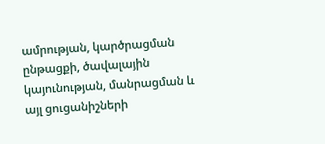ամրության, կարծրացման ընթացքի, ծավալային կայունության, մանրացման և այլ ցուցանիշների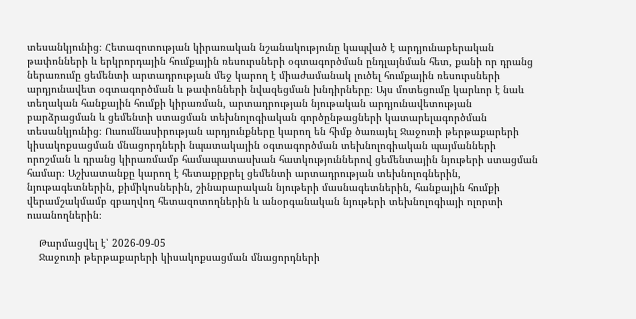տեսանկյունից։ Հետազոտության կիրառական նշանակությունը կապված է արդյունաբերական թափոնների և երկրորդային հումքային ռեսուրսների օգտագործման ընդլայնման հետ, քանի որ դրանց ներառումը ցեմենտի արտադրության մեջ կարող է միաժամանակ լուծել հումքային ռեսուրսների արդյունավետ օգտագործման և թափոնների նվազեցման խնդիրները։ Այս մոտեցումը կարևոր է նաև տեղական հանքային հումքի կիրառման, արտադրության նյութական արդյունավետության բարձրացման և ցեմենտի ստացման տեխնոլոգիական գործընթացների կատարելագործման տեսանկյունից։ Ուսումնասիրության արդյունքները կարող են հիմք ծառայել Ջաջուռի թերթաքարերի կիսակոքսացման մնացորդների նպատակային օգտագործման տեխնոլոգիական պայմանների որոշման և դրանց կիրառմամբ համապատասխան հատկություններով ցեմենտային նյութերի ստացման համար։ Աշխատանքը կարող է հետաքրքրել ցեմենտի արտադրության տեխնոլոգներին, նյութագետներին, քիմիկոսներին, շինարարական նյութերի մասնագետներին, հանքային հումքի վերամշակմամբ զբաղվող հետազոտողներին և անօրգանական նյութերի տեխնոլոգիայի ոլորտի ուսանողներին։

    Թարմացվել է՝ 2026-09-05
    Ջաջուռի թերթաքարերի կիսակոքսացման մնացորդների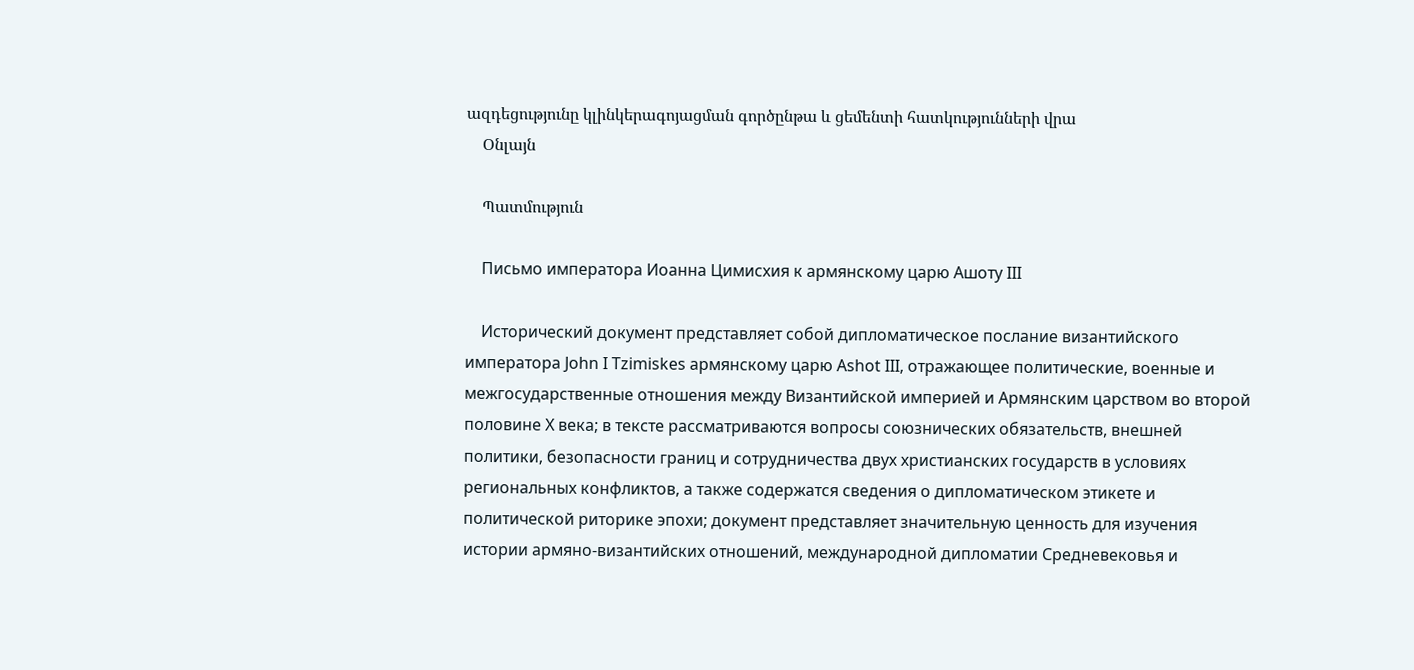ազդեցությունը կլինկերագոյացման գործընթա և ցեմենտի հատկությունների վրա
    Օնլայն

    Պատմություն

    Письмо императора Иоанна Цимисхия к армянскому царю Ашоту III

    Исторический документ представляет собой дипломатическое послание византийского императора John I Tzimiskes армянскому царю Ashot III, отражающее политические, военные и межгосударственные отношения между Византийской империей и Армянским царством во второй половине X века; в тексте рассматриваются вопросы союзнических обязательств, внешней политики, безопасности границ и сотрудничества двух христианских государств в условиях региональных конфликтов, а также содержатся сведения о дипломатическом этикете и политической риторике эпохи; документ представляет значительную ценность для изучения истории армяно-византийских отношений, международной дипломатии Средневековья и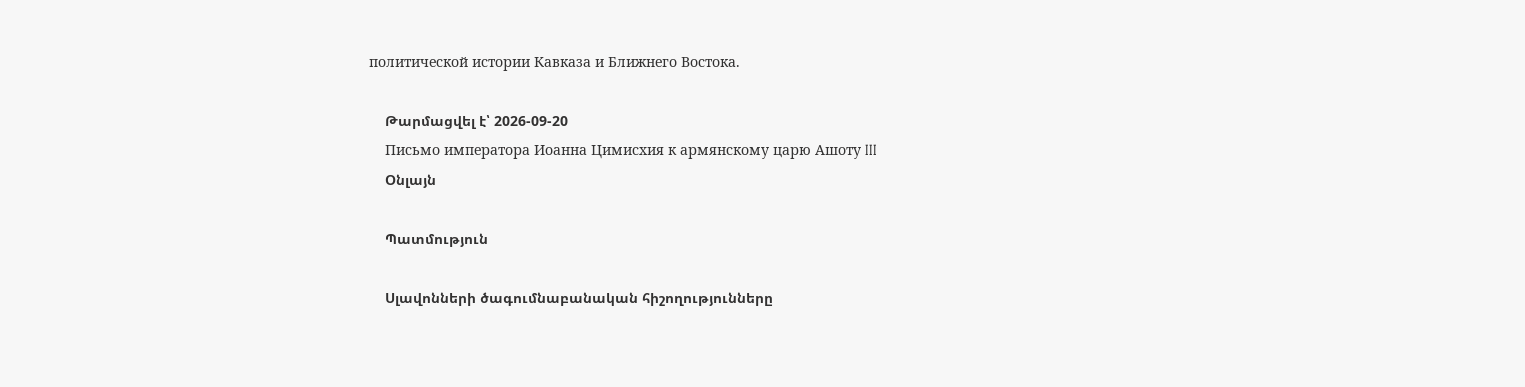политической истории Кавказа и Ближнего Востока.

    Թարմացվել է՝ 2026-09-20
    Письмо императора Иоанна Цимисхия к армянскому царю Ашоту III
    Օնլայն

    Պատմություն

    Սլավոնների ծագումնաբանական հիշողությունները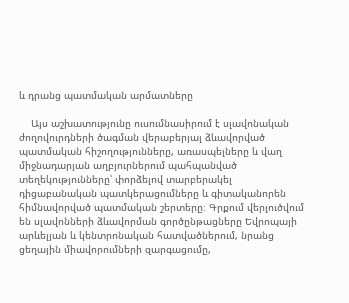և դրանց պատմական արմատները

    Այս աշխատությունը ուսումնասիրում է սլավոնական ժողովուրդների ծագման վերաբերյալ ձևավորված պատմական հիշողությունները, առասպելները և վաղ միջնադարյան աղբյուրներում պահպանված տեղեկությունները՝ փորձելով տարբերակել դիցաբանական պատկերացումները և գիտականորեն հիմնավորված պատմական շերտերը։ Գրքում վերլուծվում են սլավոնների ձևավորման գործընթացները Եվրոպայի արևելյան և կենտրոնական հատվածներում, նրանց ցեղային միավորումների զարգացումը,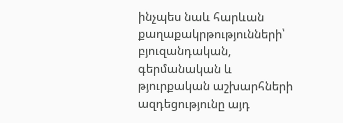ինչպես նաև հարևան քաղաքակրթությունների՝ բյուզանդական, գերմանական և թյուրքական աշխարհների ազդեցությունը այդ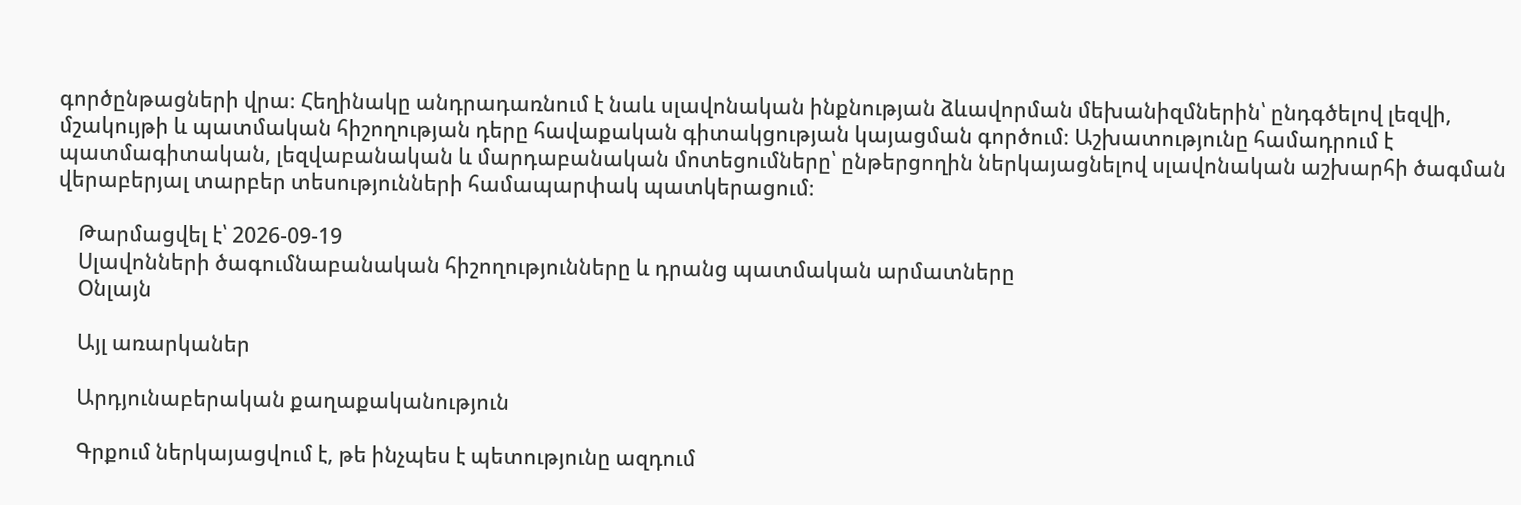գործընթացների վրա։ Հեղինակը անդրադառնում է նաև սլավոնական ինքնության ձևավորման մեխանիզմներին՝ ընդգծելով լեզվի, մշակույթի և պատմական հիշողության դերը հավաքական գիտակցության կայացման գործում։ Աշխատությունը համադրում է պատմագիտական, լեզվաբանական և մարդաբանական մոտեցումները՝ ընթերցողին ներկայացնելով սլավոնական աշխարհի ծագման վերաբերյալ տարբեր տեսությունների համապարփակ պատկերացում։

    Թարմացվել է՝ 2026-09-19
    Սլավոնների ծագումնաբանական հիշողությունները և դրանց պատմական արմատները
    Օնլայն

    Այլ առարկաներ

    Արդյունաբերական քաղաքականություն

    Գրքում ներկայացվում է, թե ինչպես է պետությունը ազդում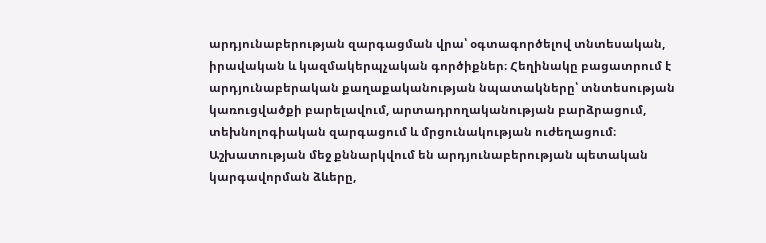արդյունաբերության զարգացման վրա՝ օգտագործելով տնտեսական, իրավական և կազմակերպչական գործիքներ։ Հեղինակը բացատրում է արդյունաբերական քաղաքականության նպատակները՝ տնտեսության կառուցվածքի բարելավում, արտադրողականության բարձրացում, տեխնոլոգիական զարգացում և մրցունակության ուժեղացում։ Աշխատության մեջ քննարկվում են արդյունաբերության պետական կարգավորման ձևերը,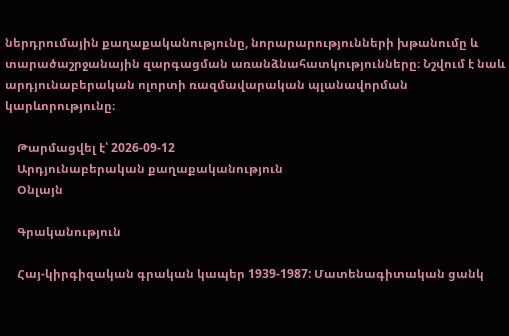ներդրումային քաղաքականությունը, նորարարությունների խթանումը և տարածաշրջանային զարգացման առանձնահատկությունները։ Նշվում է նաև արդյունաբերական ոլորտի ռազմավարական պլանավորման կարևորությունը։

    Թարմացվել է՝ 2026-09-12
    Արդյունաբերական քաղաքականություն
    Օնլայն

    Գրականություն

    Հայ-կիրգիզական գրական կապեր 1939-1987: Մատենագիտական ցանկ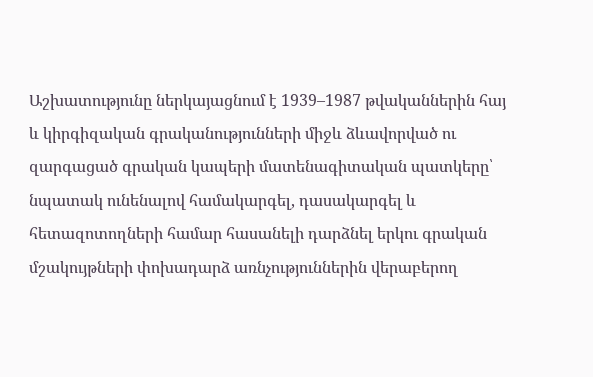Աշխատությունը ներկայացնում է 1939–1987 թվականներին հայ և կիրգիզական գրականությունների միջև ձևավորված ու զարգացած գրական կապերի մատենագիտական պատկերը՝ նպատակ ունենալով համակարգել, դասակարգել և հետազոտողների համար հասանելի դարձնել երկու գրական մշակույթների փոխադարձ առնչություններին վերաբերող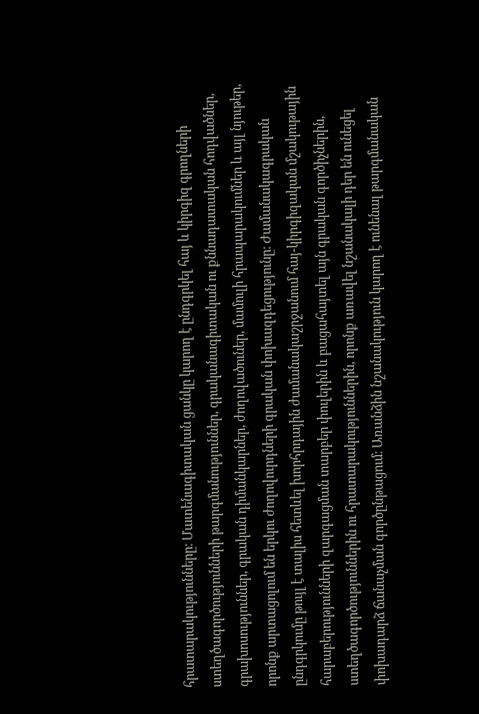հրատարակությունները։ Մատենագիտական ցանկը կարող է ընդգրկել հայ և կիրգիզ գրողների ստեղծագործությունների թարգմանություններ, գրականագիտական ու քննադատական հոդվածներ, գրախոսություններ, գրական դիմանկարներ, ժողովածուներ, մամուլի հրապարակումներ և այլ նյութեր, որոնք արտացոլում են երկու ժողովուրդների գրական փոխազդեցությունը։ Ժամանակագրական ընդգրկումը թույլ է տալիս հետևել խորհրդային ժամանակաշրջանում հայ-կիրգիզական մշակութային հարաբերությունների զարգացման տարբեր փուլերին և բացահայտել այն գրական գործիչներին, ստեղծագործություններին ու հրատարակություններին, որոնք առավել նշանակալի դեր են ունեցել փոխադարձ ճանաչման գործընթացում։ Առանձին նշանակություն կարող է ունենալ թարգմանական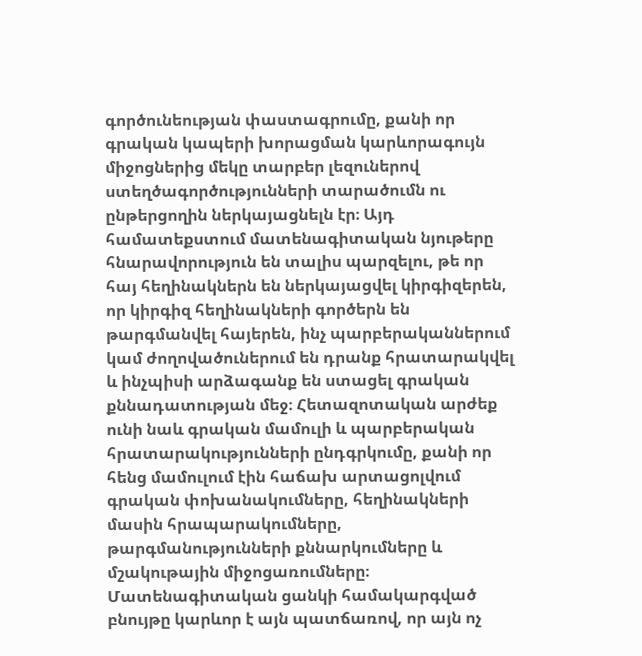գործունեության փաստագրումը, քանի որ գրական կապերի խորացման կարևորագույն միջոցներից մեկը տարբեր լեզուներով ստեղծագործությունների տարածումն ու ընթերցողին ներկայացնելն էր։ Այդ համատեքստում մատենագիտական նյութերը հնարավորություն են տալիս պարզելու, թե որ հայ հեղինակներն են ներկայացվել կիրգիզերեն, որ կիրգիզ հեղինակների գործերն են թարգմանվել հայերեն, ինչ պարբերականներում կամ ժողովածուներում են դրանք հրատարակվել և ինչպիսի արձագանք են ստացել գրական քննադատության մեջ։ Հետազոտական արժեք ունի նաև գրական մամուլի և պարբերական հրատարակությունների ընդգրկումը, քանի որ հենց մամուլում էին հաճախ արտացոլվում գրական փոխանակումները, հեղինակների մասին հրապարակումները, թարգմանությունների քննարկումները և մշակութային միջոցառումները։ Մատենագիտական ցանկի համակարգված բնույթը կարևոր է այն պատճառով, որ այն ոչ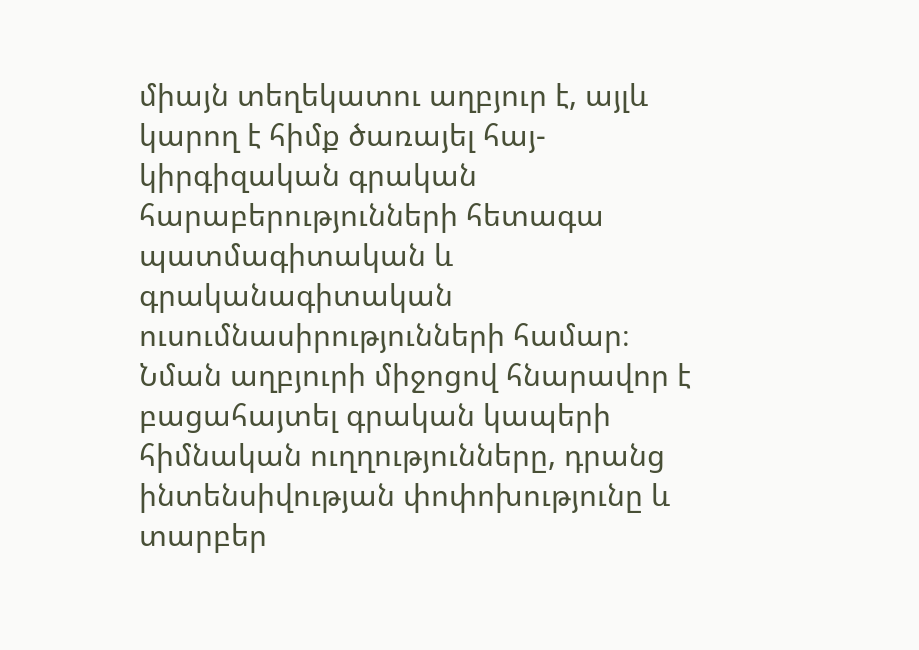միայն տեղեկատու աղբյուր է, այլև կարող է հիմք ծառայել հայ-կիրգիզական գրական հարաբերությունների հետագա պատմագիտական և գրականագիտական ուսումնասիրությունների համար։ Նման աղբյուրի միջոցով հնարավոր է բացահայտել գրական կապերի հիմնական ուղղությունները, դրանց ինտենսիվության փոփոխությունը և տարբեր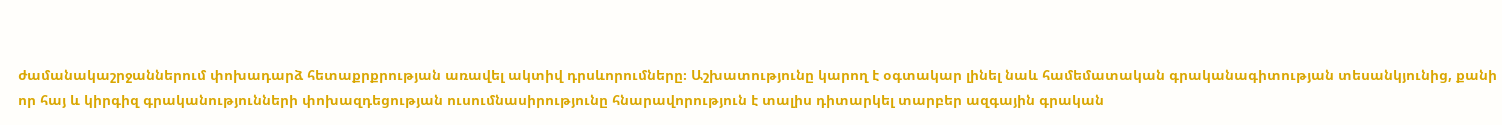ժամանակաշրջաններում փոխադարձ հետաքրքրության առավել ակտիվ դրսևորումները։ Աշխատությունը կարող է օգտակար լինել նաև համեմատական գրականագիտության տեսանկյունից, քանի որ հայ և կիրգիզ գրականությունների փոխազդեցության ուսումնասիրությունը հնարավորություն է տալիս դիտարկել տարբեր ազգային գրական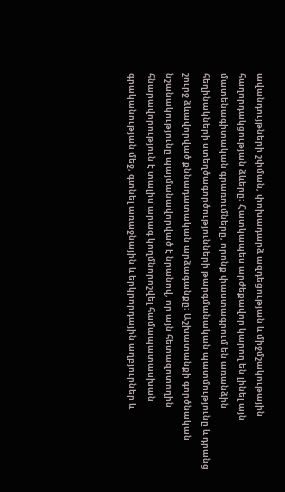ավանդույթների շփման, փոխադարձ ազդեցության և միջմշակութային հաղորդակցության ձևերը։ Հատկապես արժեքավոր կարող են լինել այն մատենագիտական գրառումները, որոնք փաստագրում են առանձին հեղինակների ստեղծագործությունների թարգմանական պատմությունը և դրանց շուրջ ձևավորված քննադատական արձագանքը։ Աշխատանքի գործնական նշանակությունը պայմանավորված է նրանով, որ այն հետազոտողին հնարավորություն է տալիս արագ կողմնորոշվել համապատասխան գրականության մեջ, գտնել առաջնային և երկրորդային աղբյուրներ և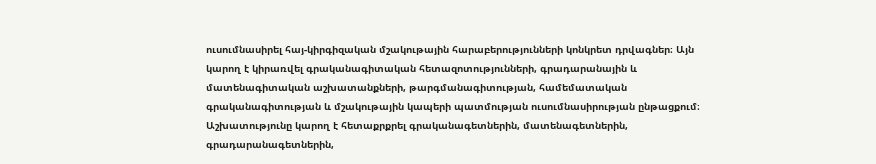ուսումնասիրել հայ-կիրգիզական մշակութային հարաբերությունների կոնկրետ դրվագներ։ Այն կարող է կիրառվել գրականագիտական հետազոտությունների, գրադարանային և մատենագիտական աշխատանքների, թարգմանագիտության, համեմատական գրականագիտության և մշակութային կապերի պատմության ուսումնասիրության ընթացքում։ Աշխատությունը կարող է հետաքրքրել գրականագետներին, մատենագետներին, գրադարանագետներին,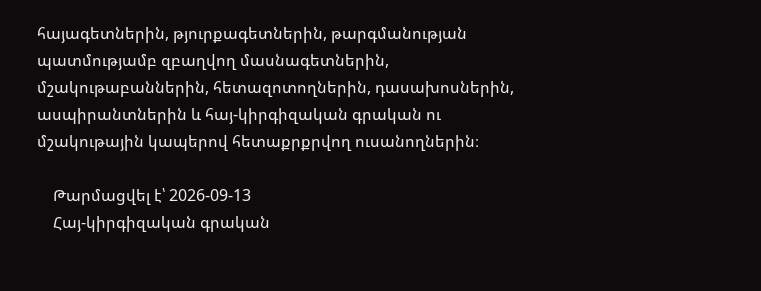հայագետներին, թյուրքագետներին, թարգմանության պատմությամբ զբաղվող մասնագետներին, մշակութաբաններին, հետազոտողներին, դասախոսներին, ասպիրանտներին և հայ-կիրգիզական գրական ու մշակութային կապերով հետաքրքրվող ուսանողներին։

    Թարմացվել է՝ 2026-09-13
    Հայ-կիրգիզական գրական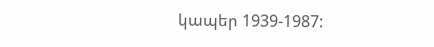կապեր 1939-1987: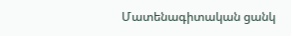Մատենագիտական ցանկ